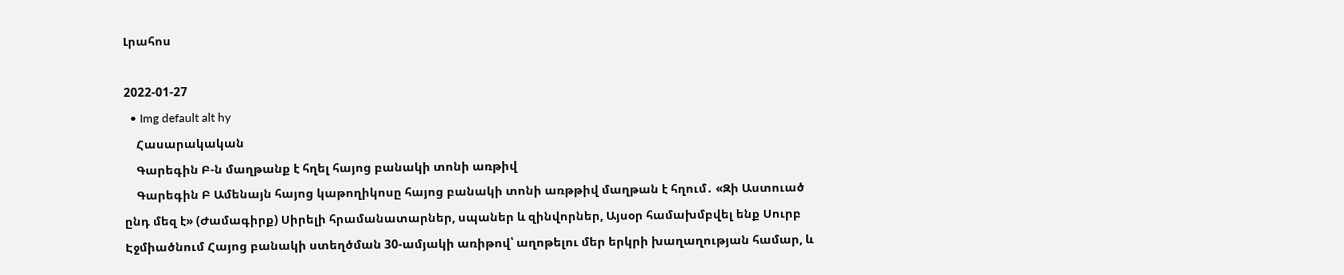Լրահոս

2022-01-27
  • Img default alt hy
    Հասարակական
    Գարեգին Բ-ն մաղթանք է հղել հայոց բանակի տոնի առթիվ
    Գարեգին Բ Ամենայն հայոց կաթողիկոսը հայոց բանակի տոնի առթթիվ մաղթան է հղում․ «Զի Աստուած ընդ մեզ է» (Ժամագիրք) Սիրելի հրամանատարներ, սպաներ և զինվորներ, Այսօր համախմբվել ենք Սուրբ Էջմիածնում Հայոց բանակի ստեղծման 30-ամյակի առիթով՝ աղոթելու մեր երկրի խաղաղության համար, և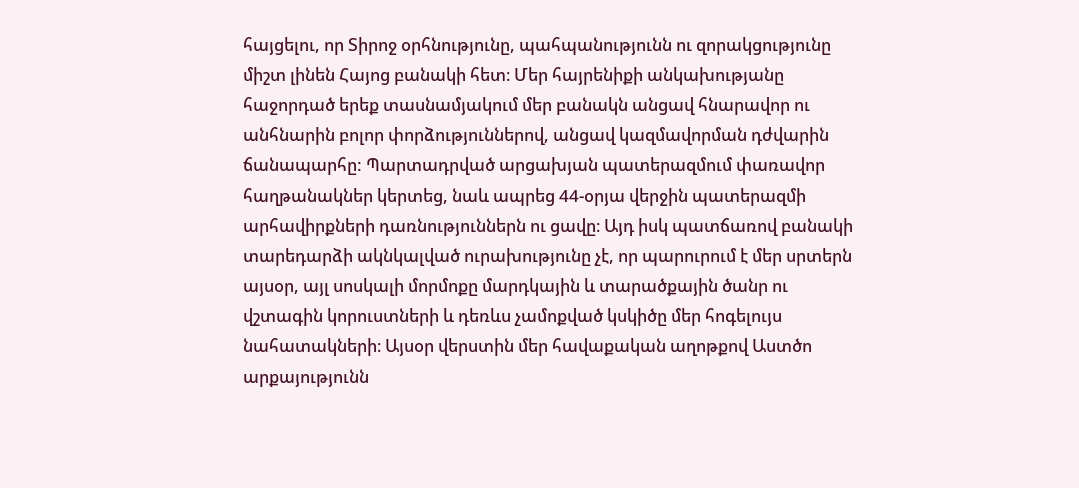հայցելու, որ Տիրոջ օրհնությունը, պահպանությունն ու զորակցությունը միշտ լինեն Հայոց բանակի հետ։ Մեր հայրենիքի անկախությանը հաջորդած երեք տասնամյակում մեր բանակն անցավ հնարավոր ու անհնարին բոլոր փորձություններով, անցավ կազմավորման դժվարին ճանապարհը: Պարտադրված արցախյան պատերազմում փառավոր հաղթանակներ կերտեց, նաև ապրեց 44-օրյա վերջին պատերազմի արհավիրքների դառնություններն ու ցավը։ Այդ իսկ պատճառով բանակի տարեդարձի ակնկալված ուրախությունը չէ, որ պարուրում է մեր սրտերն այսօր, այլ սոսկալի մորմոքը մարդկային և տարածքային ծանր ու վշտագին կորուստների և դեռևս չամոքված կսկիծը մեր հոգելույս նահատակների։ Այսօր վերստին մեր հավաքական աղոթքով Աստծո արքայությունն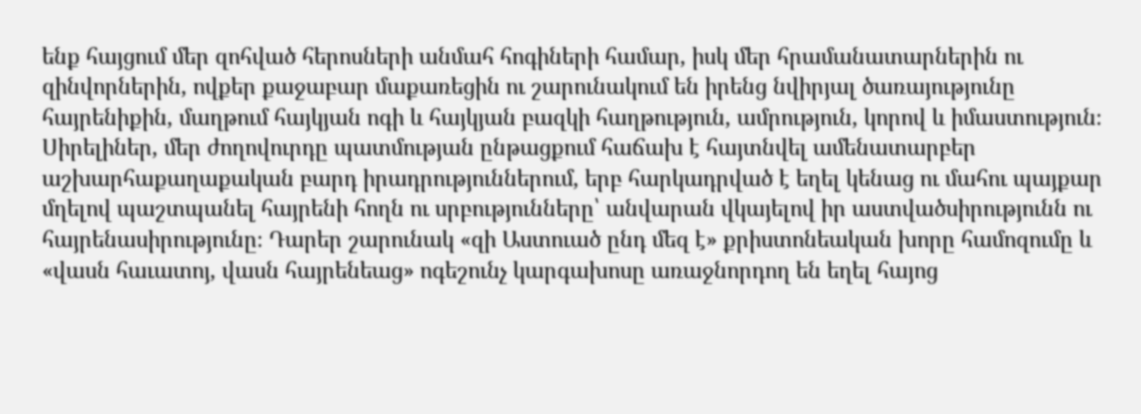ենք հայցում մեր զոհված հերոսների անմահ հոգիների համար, իսկ մեր հրամանատարներին ու զինվորներին, ովքեր քաջաբար մաքառեցին ու շարունակում են իրենց նվիրյալ ծառայությունը հայրենիքին, մաղթում հայկյան ոգի և հայկյան բազկի հաղթություն, ամրություն, կորով և իմաստություն։ Սիրելիներ, մեր ժողովուրդը պատմության ընթացքում հաճախ է հայտնվել ամենատարբեր աշխարհաքաղաքական բարդ իրադրություններում, երբ հարկադրված է եղել կենաց ու մահու պայքար մղելով պաշտպանել հայրենի հողն ու սրբությունները՝ անվարան վկայելով իր աստվածսիրությունն ու հայրենասիրությունը։ Դարեր շարունակ «զի Աստուած ընդ մեզ է» քրիստոնեական խորը համոզումը և «վասն հաւատոյ, վասն հայրենեաց» ոգեշունչ կարգախոսը առաջնորդող են եղել հայոց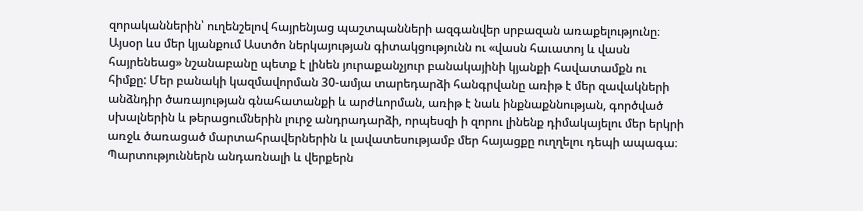զորականներին՝ ուղենշելով հայրենյաց պաշտպանների ազգանվեր սրբազան առաքելությունը։ Այսօր ևս մեր կյանքում Աստծո ներկայության գիտակցությունն ու «վասն հաւատոյ և վասն հայրենեաց» նշանաբանը պետք է լինեն յուրաքանչյուր բանակայինի կյանքի հավատամքն ու հիմքը: Մեր բանակի կազմավորման 30-ամյա տարեդարձի հանգրվանը առիթ է մեր զավակների անձնդիր ծառայության գնահատանքի և արժևորման, առիթ է նաև ինքնաքննության, գործված սխալներին և թերացումներին լուրջ անդրադարձի, որպեսզի ի զորու լինենք դիմակայելու մեր երկրի առջև ծառացած մարտահրավերներին և լավատեսությամբ մեր հայացքը ուղղելու դեպի ապագա։ Պարտություններն անդառնալի և վերքերն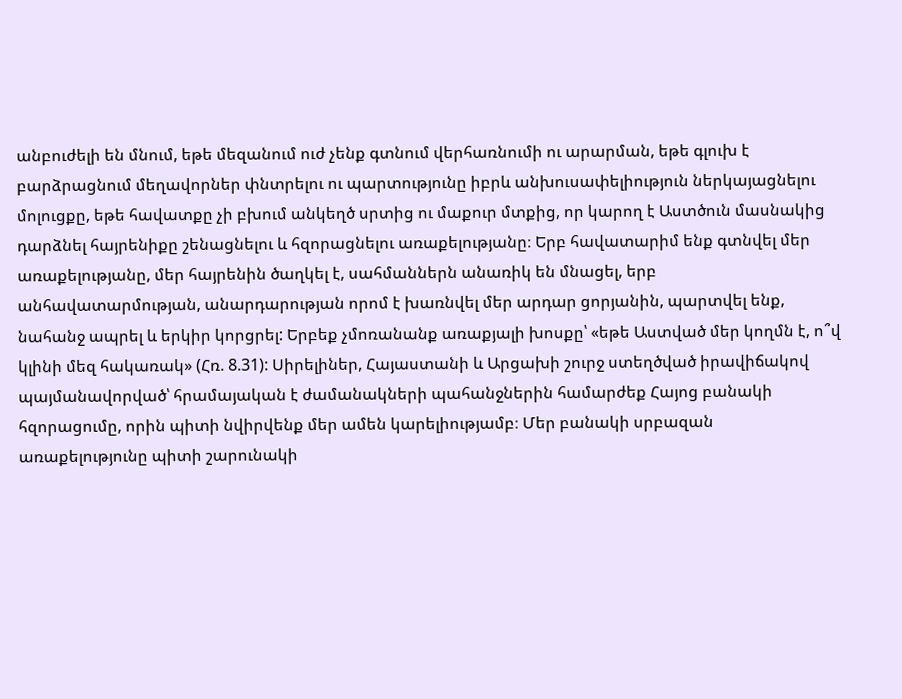անբուժելի են մնում, եթե մեզանում ուժ չենք գտնում վերհառնումի ու արարման, եթե գլուխ է բարձրացնում մեղավորներ փնտրելու ու պարտությունը իբրև անխուսափելիություն ներկայացնելու մոլուցքը, եթե հավատքը չի բխում անկեղծ սրտից ու մաքուր մտքից, որ կարող է Աստծուն մասնակից դարձնել հայրենիքը շենացնելու և հզորացնելու առաքելությանը։ Երբ հավատարիմ ենք գտնվել մեր առաքելությանը, մեր հայրենին ծաղկել է, սահմաններն անառիկ են մնացել, երբ անհավատարմության, անարդարության որոմ է խառնվել մեր արդար ցորյանին, պարտվել ենք, նահանջ ապրել և երկիր կորցրել: Երբեք չմոռանանք առաքյալի խոսքը՝ «եթե Աստված մեր կողմն է, ո՞վ կլինի մեզ հակառակ» (Հռ. 8.31): Սիրելիներ, Հայաստանի և Արցախի շուրջ ստեղծված իրավիճակով պայմանավորված՝ հրամայական է ժամանակների պահանջներին համարժեք Հայոց բանակի հզորացումը, որին պիտի նվիրվենք մեր ամեն կարելիությամբ։ Մեր բանակի սրբազան առաքելությունը պիտի շարունակի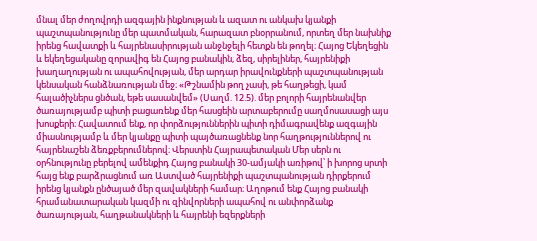մնալ մեր ժողովրդի ազգային ինքնության և ազատ ու անկախ կյանքի պաշտպանությունը մեր պատմական, հարազատ բնօրրանում, որտեղ մեր նախնիք իրենց հավատքի և հայրենասիրության անջնջելի հետքն են թողել։ Հայոց Եկեղեցին և եկեղեցականը զորավիգ են Հայոց բանակին, ձեզ, սիրելիներ, հայրենիքի խաղաղության ու ապահովության, մեր արդար իրավունքների պաշտպանության կենսական հանձնառության մեջ։ «Թշնամին թող չասի, թե հաղթեցի, կամ հալածիչներս ցնծան, եթե սասանվեմ» (Սաղմ. 12.5). մեր բոլորի հայրենանվեր ծառայությամբ պիտի բացառենք մեր հասցեին արտաբերումը սաղմոսասացի այս խոսքերի։ Հավատում ենք, որ փորձություններին պիտի դիմագրավենք ազգային միասնությամբ և մեր կյանքը պիտի պայծառացնենք նոր հաղթություններով ու հայրենաշեն ձեռքբերումներով։ Վերստին Հայրապետական Մեր սերն ու օրհնությունը բերելով ամենքիդ Հայոց բանակի 30-ամյակի առիթով՝ ի խորոց սրտի հայց ենք բարձրացնում առ Աստված հայրենիքի պաշտպանության դիրքերում իրենց կյանքն ընծայած մեր զավակների համար։ Աղոթում ենք Հայոց բանակի հրամանատարական կազմի ու զինվորների ապահով ու անփորձանք ծառայության, հաղթանակների և հայրենի եզերքների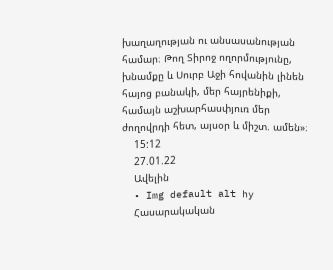խաղաղության ու անսասանության համար։ Թող Տիրոջ ողորմությունը, խնամքը և Սուրբ Աջի հովանին լինեն հայոց բանակի, մեր հայրենիքի, համայն աշխարհասփյուռ մեր ժողովրդի հետ, այսօր և միշտ. ամեն»։
    15:12
    27.01.22
    Ավելին
  • Img default alt hy
    Հասարակական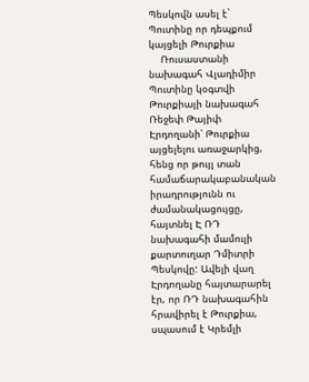Պեսկովն ասել է` Պուտինը որ դեպքում կայցելի Թուրքիա
    Ռուսաստանի նախագահ Վլադիմիր Պուտինը կօգտվի Թուրքիայի նախագահ Ռեջեփ Թայիփ Էրդողանի՝ Թուրքիա այցելելու առաջարկից, հենց որ թույլ տան համաճարակաբանական իրադրությունն ու ժամանակացույցը, հայտնել Է ՌԴ նախագահի մամուլի քարտուղար Դմիտրի Պեսկովը: Ավելի վաղ Էրդողանը հայտարարել էր, որ ՌԴ նախագահին հրավիրել է Թուրքիա, սպասում է Կրեմլի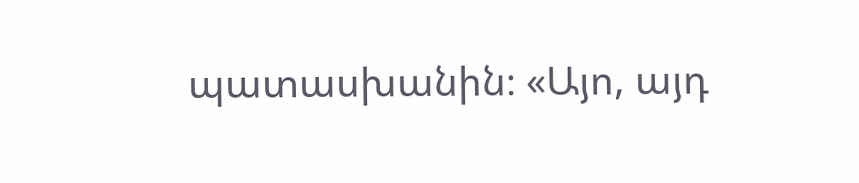պատասխանին։ «Այո, այդ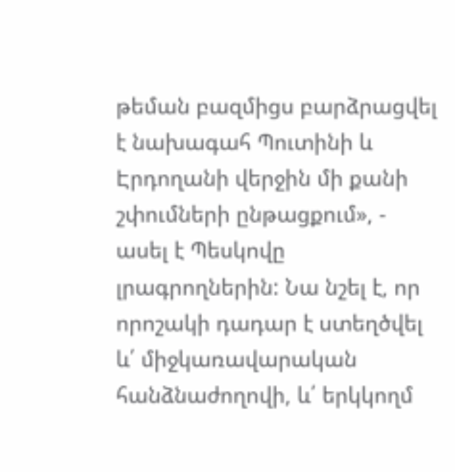թեման բազմիցս բարձրացվել է նախագահ Պուտինի և Էրդողանի վերջին մի քանի շփումների ընթացքում», - ասել է Պեսկովը լրագրողներին: Նա նշել է, որ որոշակի դադար է ստեղծվել և՛ միջկառավարական հանձնաժողովի, և՛ երկկողմ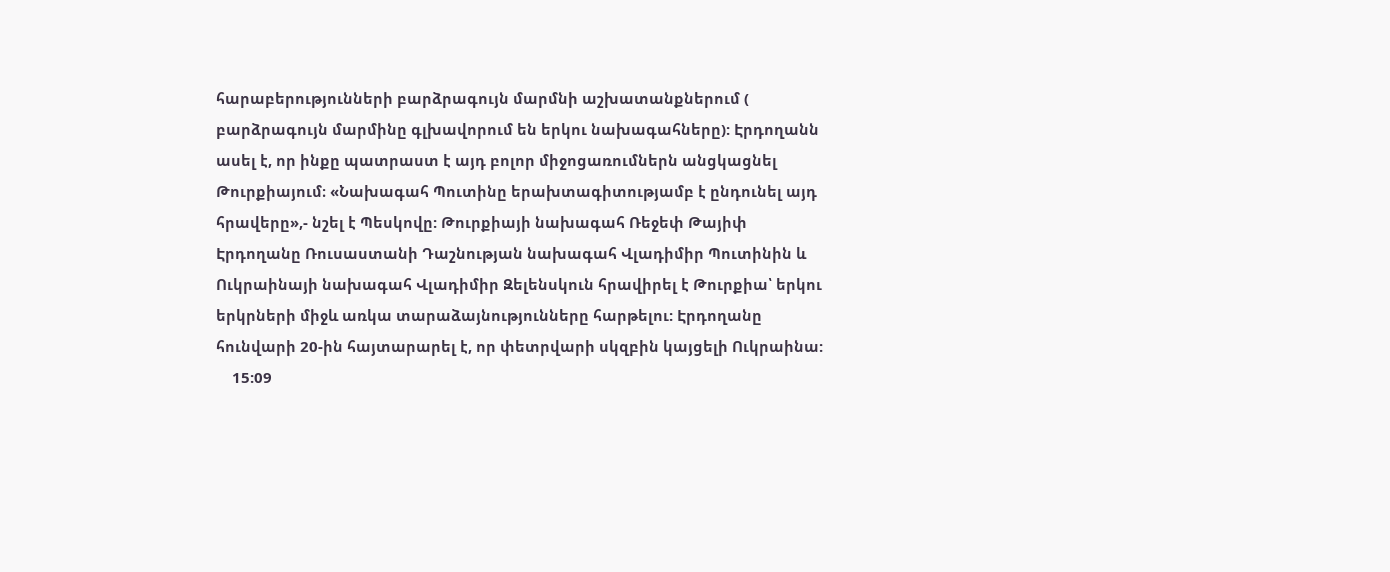հարաբերությունների բարձրագույն մարմնի աշխատանքներում ( բարձրագույն մարմինը գլխավորում են երկու նախագահները): Էրդողանն ասել է, որ ինքը պատրաստ է այդ բոլոր միջոցառումներն անցկացնել Թուրքիայում։ «Նախագահ Պուտինը երախտագիտությամբ է ընդունել այդ հրավերը»,- նշել է Պեսկովը: Թուրքիայի նախագահ Ռեջեփ Թայիփ Էրդողանը Ռուսաստանի Դաշնության նախագահ Վլադիմիր Պուտինին և Ուկրաինայի նախագահ Վլադիմիր Զելենսկուն հրավիրել է Թուրքիա՝ երկու երկրների միջև առկա տարաձայնությունները հարթելու: Էրդողանը հունվարի 20-ին հայտարարել է, որ փետրվարի սկզբին կայցելի Ուկրաինա:
    15:09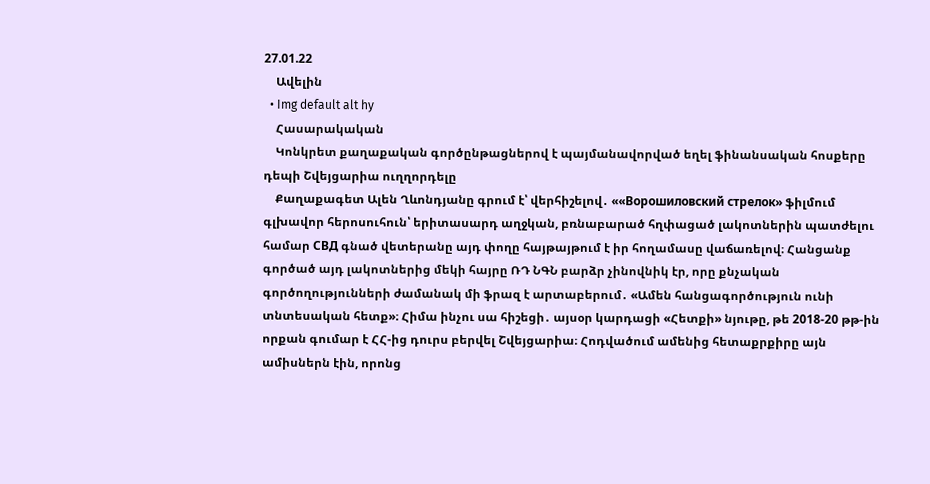27.01.22
    Ավելին
  • Img default alt hy
    Հասարակական
    Կոնկրետ քաղաքական գործընթացներով է պայմանավորված եղել ֆինանսական հոսքերը դեպի Շվեյցարիա ուղղորդելը
    Քաղաքագետ Ալեն Ղևոնդյանը գրում է՝ վերհիշելով․ ««Ворошиловский стрелок» ֆիլմում գլխավոր հերոսուհուն՝ երիտասարդ աղջկան, բռնաբարած հղփացած լակոտներին պատժելու համար СВД գնած վետերանը այդ փողը հայթայթում է իր հողամասը վաճառելով։ Հանցանք գործած այդ լակոտներից մեկի հայրը ՌԴ ՆԳՆ բարձր չինովնիկ էր, որը քնչական գործողությունների ժամանակ մի ֆրազ է արտաբերում․ «Ամեն հանցագործություն ունի տնտեսական հետք»։ Հիմա ինչու սա հիշեցի․ այսօր կարդացի «Հետքի» նյութը, թե 2018-20 թթ-ին որքան գումար է ՀՀ-ից դուրս բերվել Շվեյցարիա։ Հոդվածում ամենից հետաքրքիրը այն ամիսներն էին, որոնց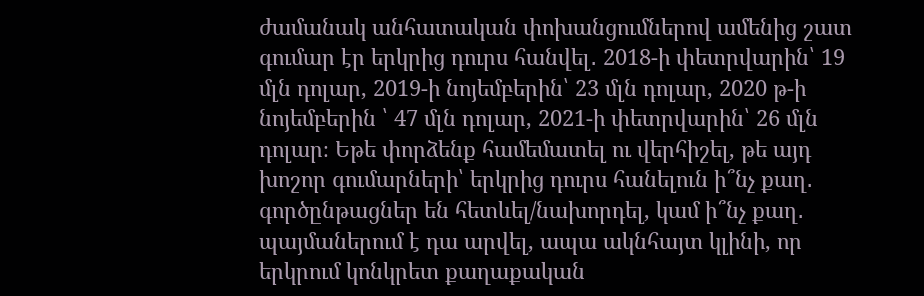ժամանակ անհատական փոխանցումներով ամենից շատ գումար էր երկրից դուրս հանվել․ 2018-ի փետրվարին՝ 19 մլն դոլար, 2019-ի նոյեմբերին՝ 23 մլն դոլար, 2020 թ-ի նոյեմբերին ՝ 47 մլն դոլար, 2021-ի փետրվարին՝ 26 մլն դոլար։ Եթե փորձենք համեմատել ու վերհիշել, թե այդ խոշոր գումարների՝ երկրից դուրս հանելուն ի՞նչ քաղ․ գործընթացներ են հետևել/նախորդել, կամ ի՞նչ քաղ․ պայմաներում է դա արվել, ապա ակնհայտ կլինի, որ երկրում կոնկրետ քաղաքական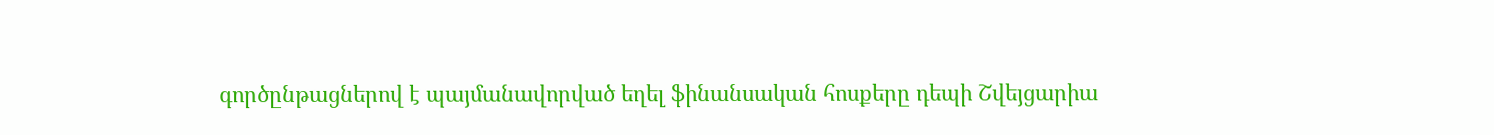գործընթացներով է պայմանավորված եղել ֆինանսական հոսքերը դեպի Շվեյցարիա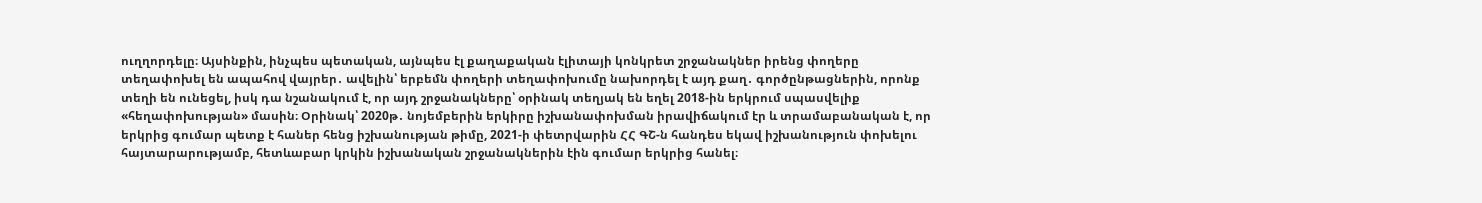ուղղորդելը։ Այսինքին, ինչպես պետական, այնպես էլ քաղաքական էլիտայի կոնկրետ շրջանակներ իրենց փողերը տեղափոխել են ապահով վայրեր․ ավելին՝ երբեմն փողերի տեղափոխումը նախորդել է այդ քաղ․ գործընթացներին, որոնք տեղի են ունեցել, իսկ դա նշանակում է, որ այդ շրջանակները՝ օրինակ տեղյակ են եղել 2018-ին երկրում սպասվելիք «հեղափոխության» մասին։ Օրինակ՝ 2020թ․ նոյեմբերին երկիրը իշխանափոխման իրավիճակում էր և տրամաբանական է, որ երկրից գումար պետք է հաներ հենց իշխանության թիմը, 2021-ի փետրվարին ՀՀ ԳՇ-ն հանդես եկավ իշխանություն փոխելու հայտարարությամբ, հետևաբար կրկին իշխանական շրջանակներին էին գումար երկրից հանել։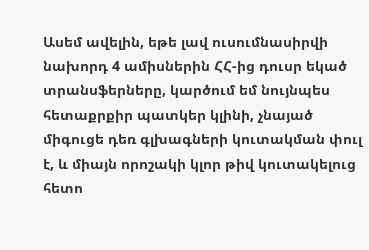Ասեմ ավելին, եթե լավ ուսումնասիրվի նախորդ 4 ամիսներին ՀՀ-ից դուսր եկած տրանսֆերները, կարծում եմ նույնպես հետաքրքիր պատկեր կլինի, չնայած միգուցե դեռ գլխագների կուտակման փուլ է, և միայն որոշակի կլոր թիվ կուտակելուց հետո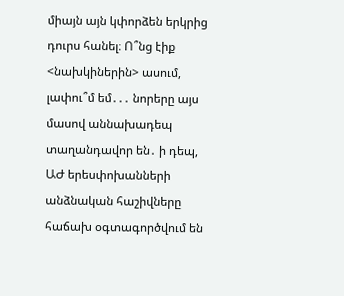միայն այն կփորձեն երկրից դուրս հանել։ Ո՞նց էիք <նախկիներին> ասում, լափու՞մ եմ․․․ նորերը այս մասով աննախադեպ տաղանդավոր են․ ի դեպ, ԱԺ երեսփոխանների անձնական հաշիվները հաճախ օգտագործվում են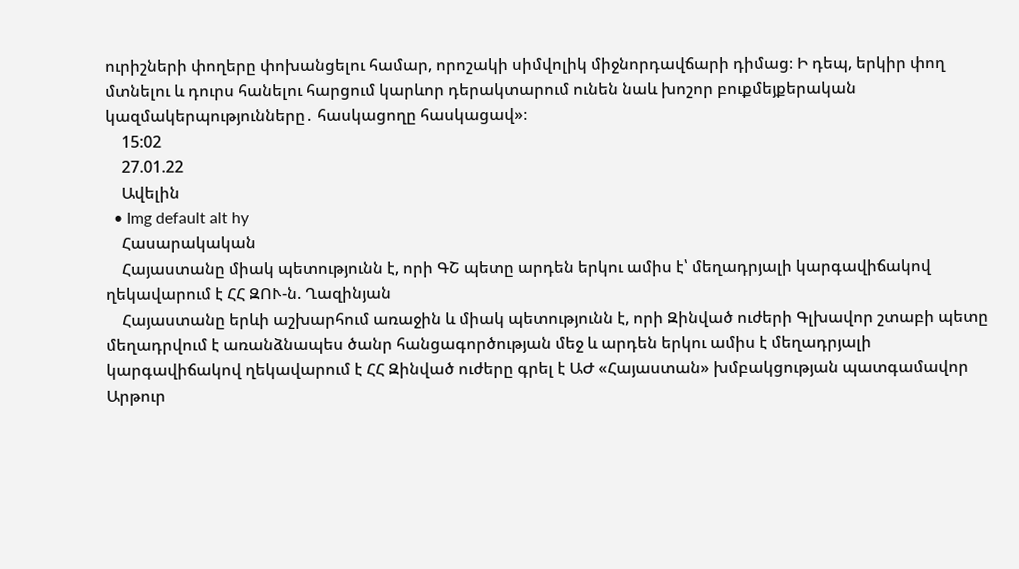ուրիշների փողերը փոխանցելու համար, որոշակի սիմվոլիկ միջնորդավճարի դիմաց։ Ի դեպ, երկիր փող մտնելու և դուրս հանելու հարցում կարևոր դերակտարում ունեն նաև խոշոր բուքմեյքերական կազմակերպությունները․ հասկացողը հասկացավ»։
    15:02
    27.01.22
    Ավելին
  • Img default alt hy
    Հասարակական
    Հայաստանը միակ պետությունն է, որի ԳՇ պետը արդեն երկու ամիս է՝ մեղադրյալի կարգավիճակով ղեկավարում է ՀՀ ԶՈՒ-ն. Ղազինյան
    Հայաստանը երևի աշխարհում առաջին և միակ պետությունն է, որի Զինված ուժերի Գլխավոր շտաբի պետը մեղադրվում է առանձնապես ծանր հանցագործության մեջ և արդեն երկու ամիս է մեղադրյալի կարգավիճակով ղեկավարում է ՀՀ Զինված ուժերը գրել է ԱԺ «Հայաստան» խմբակցության պատգամավոր Արթուր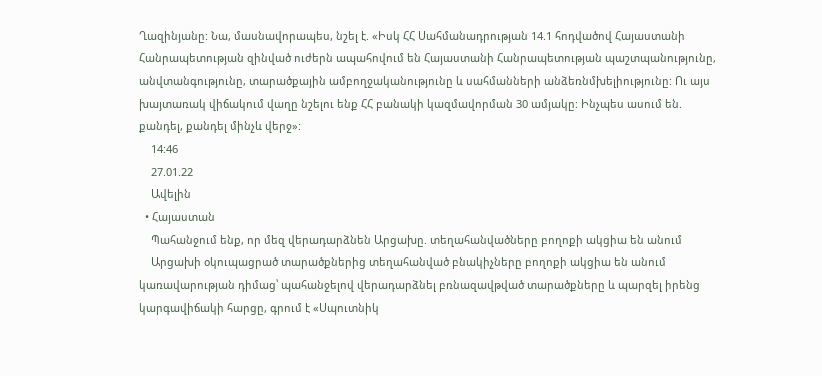Ղազինյանը: Նա, մասնավորապես, նշել է. «Իսկ ՀՀ Սահմանադրության 14.1 հոդվածով Հայաստանի Հանրապետության զինված ուժերն ապահովում են Հայաստանի Հանրապետության պաշտպանությունը, անվտանգությունը, տարածքային ամբողջականությունը և սահմանների անձեռնմխելիությունը: Ու այս խայտառակ վիճակում վաղը նշելու ենք ՀՀ բանակի կազմավորման 30 ամյակը: Ինչպես ասում են. քանդել, քանդել մինչև վերջ»:
    14:46
    27.01.22
    Ավելին
  • Հայաստան
    Պահանջում ենք, որ մեզ վերադարձնեն Արցախը. տեղահանվածները բողոքի ակցիա են անում
    Արցախի օկուպացրած տարածքներից տեղահանված բնակիչները բողոքի ակցիա են անում կառավարության դիմաց՝ պահանջելով վերադարձնել բռնազավթված տարածքները և պարզել իրենց կարգավիճակի հարցը, գրում է «Սպուտնիկ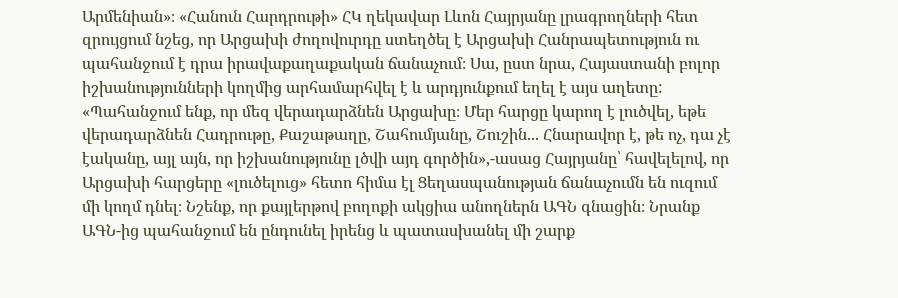Արմենիան»։ «Հանուն Հարդրութի» ՀԿ ղեկավար Լևոն Հայրյանը լրագրողների հետ զրույցում նշեց, որ Արցախի ժողովուրդը ստեղծել է Արցախի Հանրապետություն ու պահանջում է դրա իրավաքաղաքական ճանաչում։ Սա, ըստ նրա, Հայաստանի բոլոր իշխանությունների կողմից արհամարհվել է և արդյունքում եղել է այս աղետը: «Պահանջում ենք, որ մեզ վերադարձնեն Արցախը։ Մեր հարցը կարող է լուծվել, եթե վերադարձնեն Հադրութը, Քաշաթաղը, Շահումյանը, Շուշին... Հնարավոր է, թե ոչ, դա չէ էականը, այլ այն, որ իշխանությունը լծվի այդ գործին»,-ասաց Հայրյանը՝ հավելելով, որ Արցախի հարցերը «լուծելուց» հետո հիմա էլ Ցեղասպանության ճանաչումն են ուզում մի կողմ դնել։ Նշենք, որ քայլերթով բողոքի ակցիա անողներն ԱԳՆ գնացին։ Նրանք ԱԳՆ-ից պահանջում են ընդունել իրենց և պատասխանել մի շարք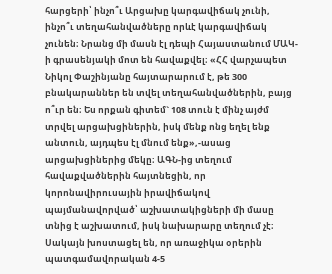հարցերի՝ ինչո՞ւ Արցախը կարգավիճակ չունի, ինչո՞ւ տեղահանվածները որևէ կարգավիճակ չունեն։ Նրանց մի մասն էլ դեպի Հայաստանում ՄԱԿ-ի գրասենյակի մոտ են հավաքվել։ «ՀՀ վարչապետ Նիկոլ Փաշինյանը հայտարարում է, թե 300 բնակարաններ են տվել տեղահանվածներին, բայց ո՞ւր են։ Ես որքան գիտեմ` 108 տուն է մինչ այժմ տրվել արցախցիներին, իսկ մենք ոնց եղել ենք անտուն, այդպես էլ մնում ենք»,-ասաց արցախցիներից մեկը։ ԱԳՆ-ից տեղում հավաքվածներին հայտնեցին, որ կորոնավիրուսային իրավիճակով պայմանավորված՝ աշխատակիցների մի մասը տնից է աշխատում, իսկ նախարարը տեղում չէ։ Սակայն խոստացել են, որ առաջիկա օրերին պատգամավորական 4-5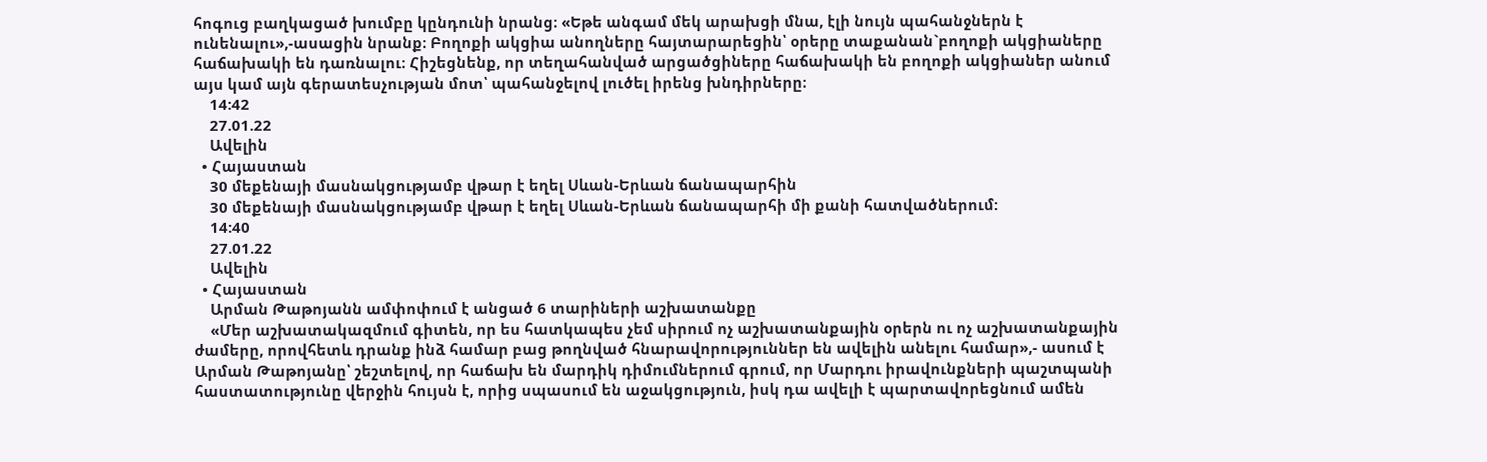հոգուց բաղկացած խումբը կընդունի նրանց։ «Եթե անգամ մեկ արախցի մնա, էլի նույն պահանջներն է ունենալու»,-ասացին նրանք։ Բողոքի ակցիա անողները հայտարարեցին՝ օրերը տաքանան`բողոքի ակցիաները հաճախակի են դառնալու։ Հիշեցնենք, որ տեղահանված արցածցիները հաճախակի են բողոքի ակցիաներ անում այս կամ այն գերատեսչության մոտ՝ պահանջելով լուծել իրենց խնդիրները։
    14:42
    27.01.22
    Ավելին
  • Հայաստան
    30 մեքենայի մասնակցությամբ վթար է եղել Սևան-Երևան ճանապարհին
    30 մեքենայի մասնակցությամբ վթար է եղել Սևան-Երևան ճանապարհի մի քանի հատվածներում:
    14:40
    27.01.22
    Ավելին
  • Հայաստան
    Արման Թաթոյանն ամփոփում է անցած 6 տարիների աշխատանքը
    «Մեր աշխատակազմում գիտեն, որ ես հատկապես չեմ սիրում ոչ աշխատանքային օրերն ու ոչ աշխատանքային ժամերը, որովհետև դրանք ինձ համար բաց թողնված հնարավորություններ են ավելին անելու համար»,- ասում է Արման Թաթոյանը՝ շեշտելով, որ հաճախ են մարդիկ դիմումներում գրում, որ Մարդու իրավունքների պաշտպանի հաստատությունը վերջին հույսն է, որից սպասում են աջակցություն, իսկ դա ավելի է պարտավորեցնում ամեն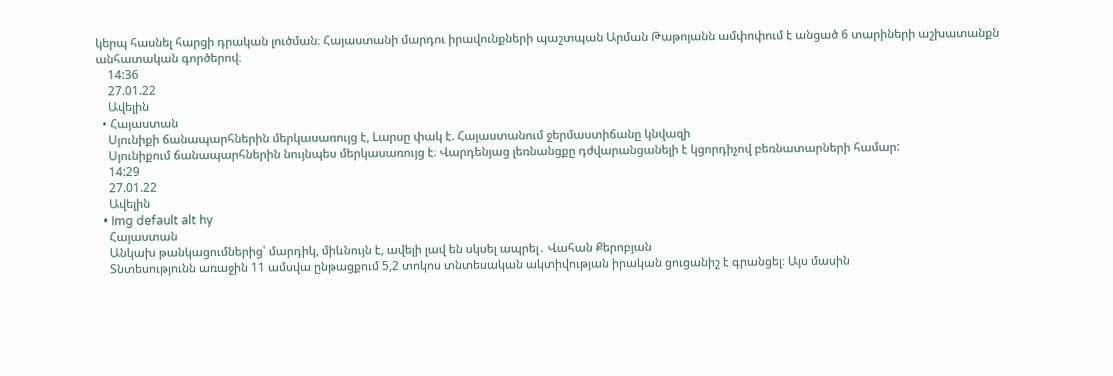կերպ հասնել հարցի դրական լուծման։ Հայաստանի մարդու իրավունքների պաշտպան Արման Թաթոյանն ամփոփում է անցած 6 տարիների աշխատանքն անհատական գործերով։
    14:36
    27.01.22
    Ավելին
  • Հայաստան
    Սյունիքի ճանապարհներին մերկասառույց է, Lարսը փակ է. Հայաստանում ջերմաստիճանը կնվազի
    Սյունիքում ճանապարհներին նույնպես մերկասառույց է։ Վարդենյաց լեռնանցքը դժվարանցանելի է կցորդիչով բեռնատարների համար:
    14:29
    27.01.22
    Ավելին
  • Img default alt hy
    Հայաստան
    Անկախ թանկացումներից՝ մարդիկ, միևնույն է, ավելի լավ են սկսել ապրել․ Վահան Քերոբյան
    Տնտեսությունն առաջին 11 ամսվա ընթացքում 5,2 տոկոս տնտեսական ակտիվության իրական ցուցանիշ է գրանցել։ Այս մասին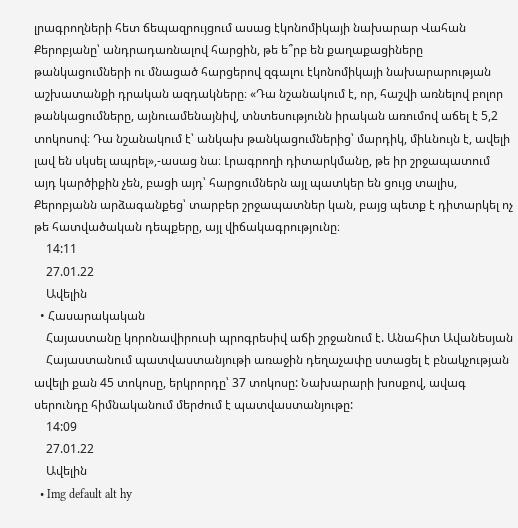լրագրողների հետ ճեպազրույցում ասաց էկոնոմիկայի նախարար Վահան Քերոբյանը՝ անդրադառնալով հարցին, թե ե՞րբ են քաղաքացիները թանկացումների ու մնացած հարցերով զգալու էկոնոմիկայի նախարարության աշխատանքի դրական ազդակները։ «Դա նշանակում է, որ, հաշվի առնելով բոլոր թանկացումները, այնուամենայնիվ, տնտեսությունն իրական առումով աճել է 5,2 տոկոսով։ Դա նշանակում է՝ անկախ թանկացումներից՝ մարդիկ, միևնույն է, ավելի լավ են սկսել ապրել»,-ասաց նա։ Լրագրողի դիտարկմանը, թե իր շրջապատում այդ կարծիքին չեն, բացի այդ՝ հարցումներն այլ պատկեր են ցույց տալիս, Քերոբյանն արձագանքեց՝ տարբեր շրջապատներ կան, բայց պետք է դիտարկել ոչ թե հատվածական դեպքերը, այլ վիճակագրությունը։
    14:11
    27.01.22
    Ավելին
  • Հասարակական
    Հայաստանը կորոնավիրուսի պրոգրեսիվ աճի շրջանում է. Անահիտ Ավանեսյան
    Հայաստանում պատվաստանյութի առաջին դեղաչափը ստացել է բնակչության ավելի քան 45 տոկոսը, երկրորդը՝ 37 տոկոսը: Նախարարի խոսքով, ավագ սերունդը հիմնականում մերժում է պատվաստանյութը:
    14:09
    27.01.22
    Ավելին
  • Img default alt hy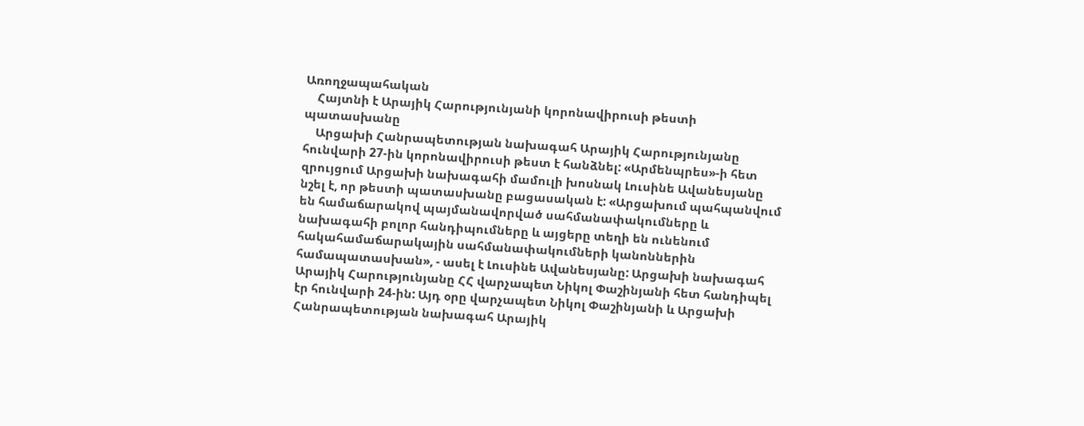Առողջապահական
    Հայտնի է Արայիկ Հարությունյանի կորոնավիրուսի թեստի պատասխանը
    Արցախի Հանրապետության նախագահ Արայիկ Հարությունյանը հունվարի 27-ին կորոնավիրուսի թեստ է հանձնել: «Արմենպրես»-ի հետ զրույցում Արցախի նախագահի մամուլի խոսնակ Լուսինե Ավանեսյանը նշել է, որ թեստի պատասխանը բացասական է: «Արցախում պահպանվում են համաճարակով պայմանավորված սահմանափակումները և նախագահի բոլոր հանդիպումները և այցերը տեղի են ունենում հակահամաճարակային սահմանափակումների կանոններին համապատասխան», - ասել է Լուսինե Ավանեսյանը: Արցախի նախագահ Արայիկ Հարությունյանը ՀՀ վարչապետ Նիկոլ Փաշինյանի հետ հանդիպել էր հունվարի 24-ին: Այդ օրը վարչապետ Նիկոլ Փաշինյանի և Արցախի Հանրապետության նախագահ Արայիկ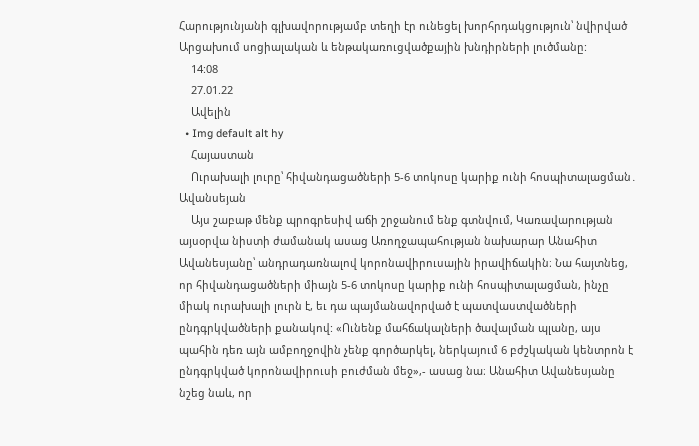Հարությունյանի գլխավորությամբ տեղի էր ունեցել խորհրդակցություն՝ նվիրված Արցախում սոցիալական և ենթակառուցվածքային խնդիրների լուծմանը:
    14:08
    27.01.22
    Ավելին
  • Img default alt hy
    Հայաստան
    Ուրախալի լուրը՝ հիվանդացածների 5-6 տոկոսը կարիք ունի հոսպիտալացման․ Ավանսեյան
    Այս շաբաթ մենք պրոգրեսիվ աճի շրջանում ենք գտնվում, Կառավարության այսօրվա նիստի ժամանակ ասաց Առողջապահության նախարար Անահիտ Ավանեսյանը՝ անդրադառնալով կորոնավիրուսային իրավիճակին։ Նա հայտնեց, որ հիվանդացածների միայն 5-6 տոկոսը կարիք ունի հոսպիտալացման, ինչը միակ ուրախալի լուրն է, եւ դա պայմանավորված է պատվաստվածների ընդգրկվածների քանակով: «Ունենք մահճակալների ծավալման պլանը, այս պահին դեռ այն ամբողջովին չենք գործարկել, ներկայում 6 բժշկական կենտրոն է ընդգրկված կորոնավիրուսի բուժման մեջ»,- ասաց նա։ Անահիտ Ավանեսյանը նշեց նաև, որ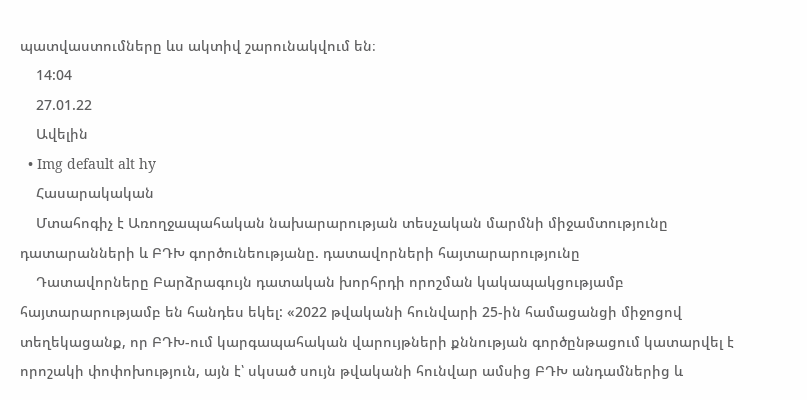պատվաստումները ևս ակտիվ շարունակվում են։
    14:04
    27.01.22
    Ավելին
  • Img default alt hy
    Հասարակական
    Մտահոգիչ է Առողջապահական նախարարության տեսչական մարմնի միջամտությունը դատարանների և ԲԴԽ գործունեությանը. դատավորների հայտարարությունը
    Դատավորները Բարձրագույն դատական խորհրդի որոշման կակապակցությամբ հայտարարությամբ են հանդես եկել: «2022 թվականի հունվարի 25-ին համացանցի միջոցով տեղեկացանք, որ ԲԴԽ-ում կարգապահական վարույթների քննության գործընթացում կատարվել է որոշակի փոփոխություն, այն է՝ սկսած սույն թվականի հունվար ամսից ԲԴԽ անդամներից և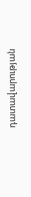դատավարության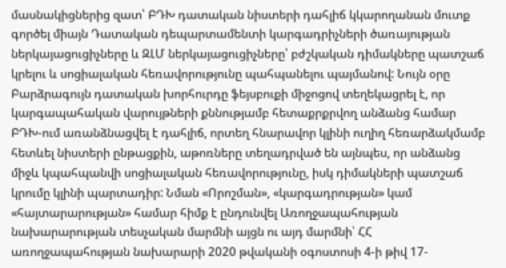մասնակիցներից զատ՝ ԲԴԽ դատական նիստերի դահլիճ կկարողանան մուտք գործել միայն Դատական դեպարտամենտի կարգադրիչների ծառայության ներկայացուցիչները և ԶԼՄ ներկայացուցիչները՝ բժշկական դիմակները պատշաճ կրելու և սոցիալական հեռավորությունը պահպանելու պայմանով: Նույն օրը Բարձրագույն դատական խորհուրդը ֆեյսբուքի միջոցով տեղեկացրել է, որ կարգապահական վարույթների քննությամբ հետաքրքրվող անձանց համար ԲԴԽ-ում առանձնացվել է դահլիճ, որտեղ հնարավոր կլինի ուղիղ հեռարձակմամբ հետևել նիստերի ընթացքին, աթոռները տեղադրված են այնպես, որ անձանց միջև կպահպանվի սոցիալական հեռավորությունը, իսկ դիմակների պատշաճ կրումը կլինի պարտադիր: Նման «Որոշման», «կարգադրության» կամ «հայտարարության» համար հիմք է ընդունվել Առողջապահության նախարարության տեսչական մարմնի այցն ու այդ մարմնի՝ ՀՀ առողջապահության նախարարի 2020 թվականի օգոստոսի 4-ի թիվ 17-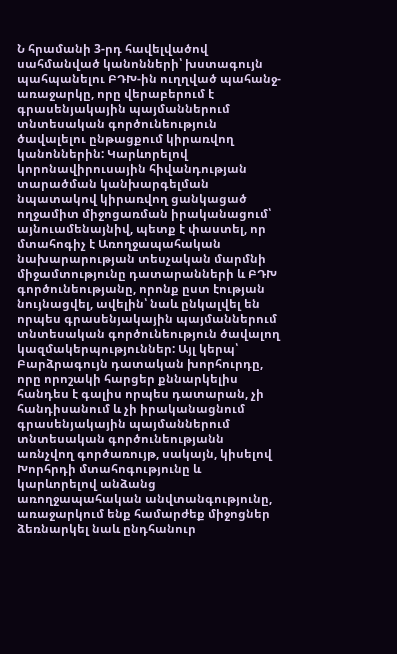Ն հրամանի 3-րդ հավելվածով սահմանված կանոնների՝ խստագույն պահպանելու ԲԴԽ-ին ուղղված պահանջ-առաջարկը, որը վերաբերում է գրասենյակային պայմաններում տնտեսական գործունեություն ծավալելու ընթացքում կիրառվող կանոններին: Կարևորելով կորոնավիրուսային հիվանդության տարածման կանխարգելման նպատակով կիրառվող ցանկացած ողջամիտ միջոցառման իրականացում՝ այնուամենայնիվ, պետք է փաստել, որ մտահոգիչ է Առողջապահական նախարարության տեսչական մարմնի միջամտությունը դատարանների և ԲԴԽ գործունեությանը, որոնք ըստ էության նույնացվել, ավելին՝ նաև ընկալվել են որպես գրասենյակային պայմաններում տնտեսական գործունեություն ծավալող կազմակերպություններ: Այլ կերպ՝ Բարձրագույն դատական խորհուրդը, որը որոշակի հարցեր քննարկելիս հանդես է գալիս որպես դատարան, չի հանդիսանում և չի իրականացնում գրասենյակային պայմաններում տնտեսական գործունեությանն առնչվող գործառույթ, սակայն, կիսելով Խորհրդի մտահոգությունը և կարևորելով անձանց առողջապահական անվտանգությունը, առաջարկում ենք համարժեք միջոցներ ձեռնարկել նաև ընդհանուր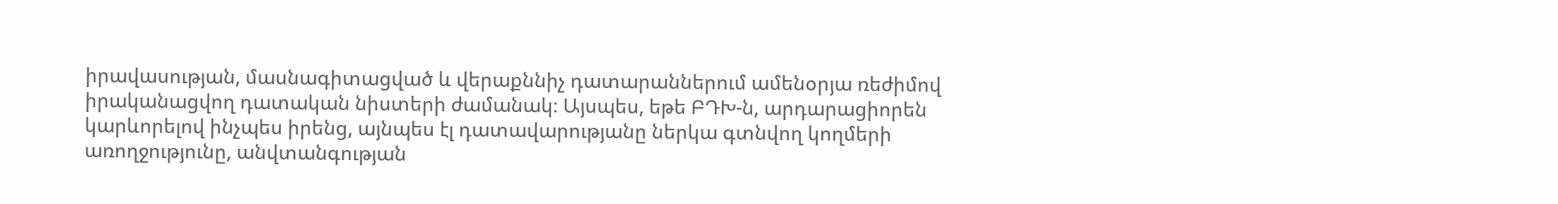իրավասության, մասնագիտացված և վերաքննիչ դատարաններում ամենօրյա ռեժիմով իրականացվող դատական նիստերի ժամանակ։ Այսպես, եթե ԲԴԽ-ն, արդարացիորեն կարևորելով ինչպես իրենց, այնպես էլ դատավարությանը ներկա գտնվող կողմերի առողջությունը, անվտանգության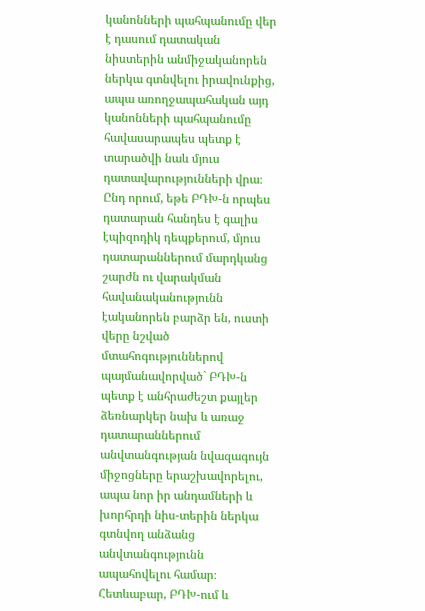կանոնների պահպանումը վեր է դասում դատական նիստերին անմիջականորեն ներկա գտնվելու իրավունքից, ապա առողջապահական այդ կանոնների պահպանումը հավասարապես պետք է տարածվի նաև մյուս դատավարությունների վրա։ Ընդ որում, եթե ԲԴԽ-ն որպես դատարան հանդես է գալիս էպիզոդիկ դեպքերում, մյուս դատարաններում մարդկանց շարժն ու վարակման հավանականությունն էականորեն բարձր են, ուստի վերը նշված մտահոգություններով պայմանավորված` ԲԴԽ-ն պետք է անհրաժեշտ քայլեր ձեռնարկեր նախ և առաջ դատարաններում անվտանգության նվազագույն միջոցները երաշխավորելու, ապա նոր իր անդամների և խորհրդի նիս-տերին ներկա գտնվող անձանց անվտանգությունն ապահովելու համար։ Հետևաբար, ԲԴԽ-ում և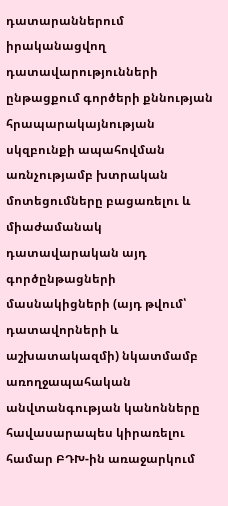դատարաններում իրականացվող դատավարությունների ընթացքում գործերի քննության հրապարակայնության սկզբունքի ապահովման առնչությամբ խտրական մոտեցումները բացառելու և միաժամանակ դատավարական այդ գործընթացների մասնակիցների (այդ թվում՝ դատավորների և աշխատակազմի) նկատմամբ առողջապահական անվտանգության կանոնները հավասարապես կիրառելու համար ԲԴԽ-ին առաջարկում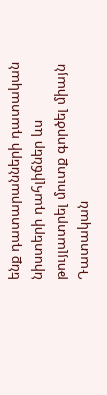ենք դատարանների դատական նիստերի դահլիճներ ևս թույլատրել մուտք գործել միայն Դատական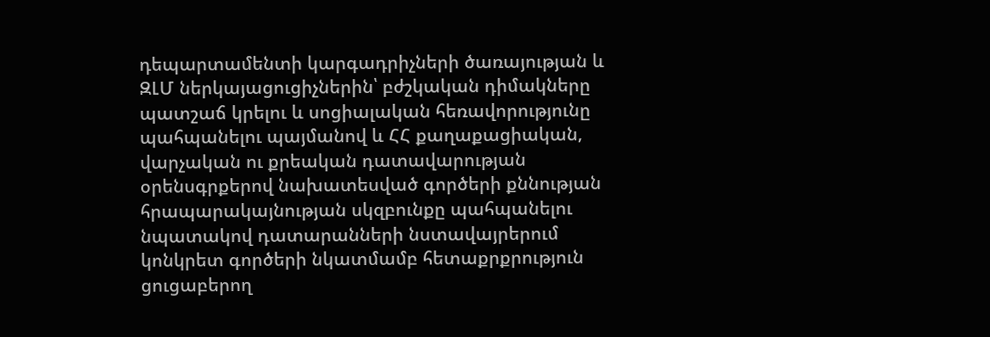դեպարտամենտի կարգադրիչների ծառայության և ԶԼՄ ներկայացուցիչներին՝ բժշկական դիմակները պատշաճ կրելու և սոցիալական հեռավորությունը պահպանելու պայմանով և ՀՀ քաղաքացիական, վարչական ու քրեական դատավարության օրենսգրքերով նախատեսված գործերի քննության հրապարակայնության սկզբունքը պահպանելու նպատակով դատարանների նստավայրերում կոնկրետ գործերի նկատմամբ հետաքրքրություն ցուցաբերող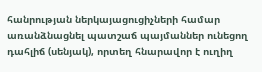հանրության ներկայացուցիչների համար առանձնացնել պատշաճ պայմաններ ունեցող դահլիճ (սենյակ), որտեղ հնարավոր է ուղիղ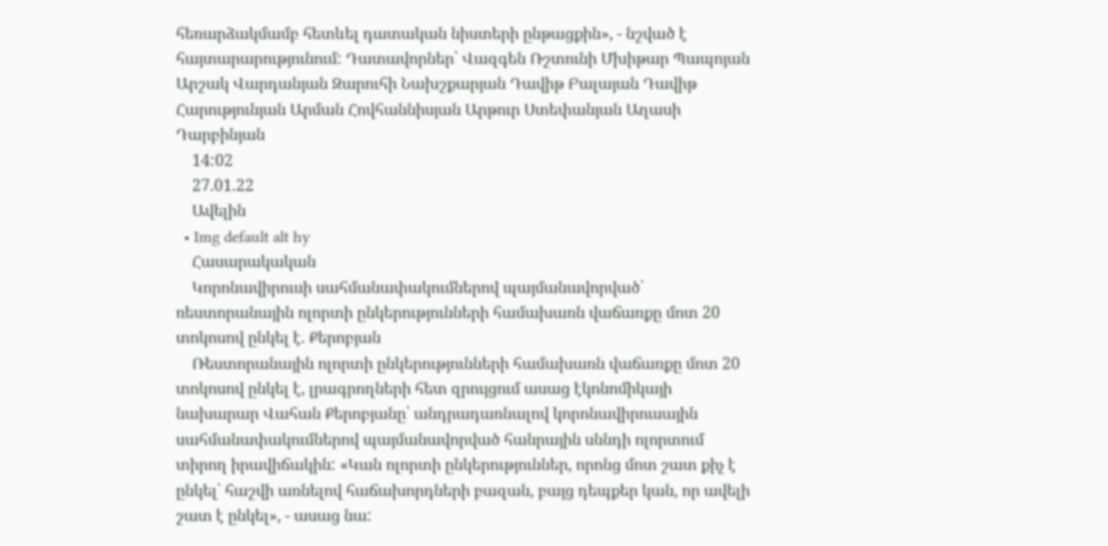հեռարձակմամբ հետևել դատական նիստերի ընթացքին», - նշված է հայտարարությունում: Դատավորներ՝ Վազգեն Ռշտունի Մխիթար Պապոյան Արշակ Վարդանյան Զարուհի Նախշքարյան Դավիթ Բալայան Դավիթ Հարությունյան Արման Հովհաննիսյան Արթուր Ստեփանյան Աղասի Դարբինյան
    14:02
    27.01.22
    Ավելին
  • Img default alt hy
    Հասարակական
    Կորոնավիրուսի սահմանափակումներով պայմանավորված՝ ռեստորանային ոլորտի ընկերությունների համախառն վաճառքը մոտ 20 տոկոսով ընկել է. Քերոբյան
    Ռեստորանային ոլորտի ընկերությունների համախառն վաճառքը մոտ 20 տոկոսով ընկել է, լրագրողների հետ զրույցում ասաց էկոնոմիկայի նախարար Վահան Քերոբյանը՝ անդրադառնալով կորոնավիրուսային սահմանափակումներով պայմանավորված հանրային սննդի ոլորտում տիրող իրավիճակին: «Կան ոլորտի ընկերություններ, որոնց մոտ շատ քիչ է ընկել՝ հաշվի առնելով հաճախորդների բազան, բայց դեպքեր կան, որ ավելի շատ է ընկել», - ասաց նա: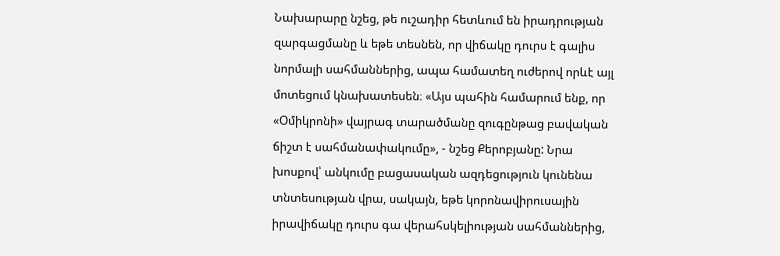Նախարարը նշեց, թե ուշադիր հետևում են իրադրության զարգացմանը և եթե տեսնեն, որ վիճակը դուրս է գալիս նորմալի սահմաններից, ապա համատեղ ուժերով որևէ այլ մոտեցում կնախատեսեն։ «Այս պահին համարում ենք, որ «Օմիկրոնի» վայրագ տարածմանը զուգընթաց բավական ճիշտ է սահմանափակումը», - նշեց Քերոբյանը: Նրա խոսքով՝ անկումը բացասական ազդեցություն կունենա տնտեսության վրա, սակայն, եթե կորոնավիրուսային իրավիճակը դուրս գա վերահսկելիության սահմաններից,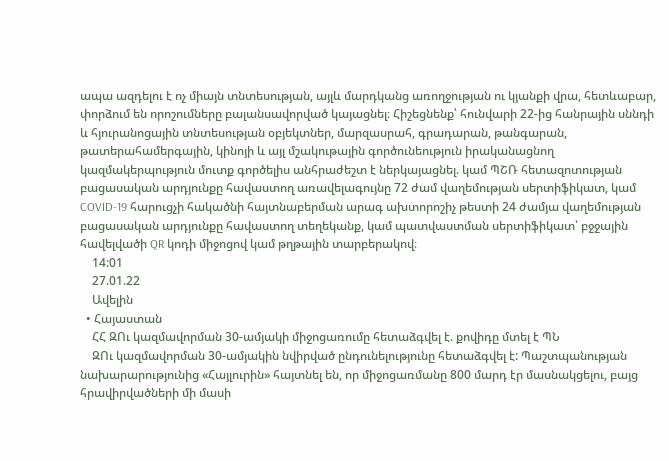ապա ազդելու է ոչ միայն տնտեսության, այլև մարդկանց առողջության ու կյանքի վրա, հետևաբար, փորձում են որոշումները բալանսավորված կայացնել։ Հիշեցնենք՝ հունվարի 22-ից հանրային սննդի և հյուրանոցային տնտեսության օբյեկտներ, մարզասրահ, գրադարան, թանգարան, թատերահամերգային, կինոյի և այլ մշակութային գործունեություն իրականացնող կազմակերպություն մուտք գործելիս անհրաժեշտ է ներկայացնել. կամ ՊՇՌ հետազոտության բացասական արդյունքը հավաստող առավելագույնը 72 ժամ վաղեմության սերտիֆիկատ, կամ COVID-19 հարուցչի հակածնի հայտնաբերման արագ ախտորոշիչ թեստի 24 ժամյա վաղեմության բացասական արդյունքը հավաստող տեղեկանք, կամ պատվաստման սերտիֆիկատ՝ բջջային հավելվածի QR կոդի միջոցով կամ թղթային տարբերակով։
    14:01
    27.01.22
    Ավելին
  • Հայաստան
    ՀՀ ԶՈւ կազմավորման 30-ամյակի միջոցառումը հետաձգվել է. քովիդը մտել է ՊՆ
    ԶՈւ կազմավորման 30-ամյակին նվիրված ընդունելությունը հետաձգվել է: Պաշտպանության նախարարությունից «Հայլուրին» հայտնել են, որ միջոցառմանը 800 մարդ էր մասնակցելու, բայց հրավիրվածների մի մասի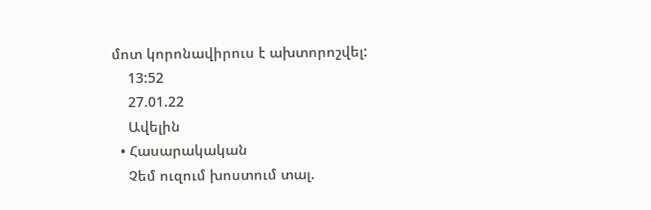մոտ կորոնավիրուս է ախտորոշվել:
    13:52
    27.01.22
    Ավելին
  • Հասարակական
    Չեմ ուզում խոստում տալ.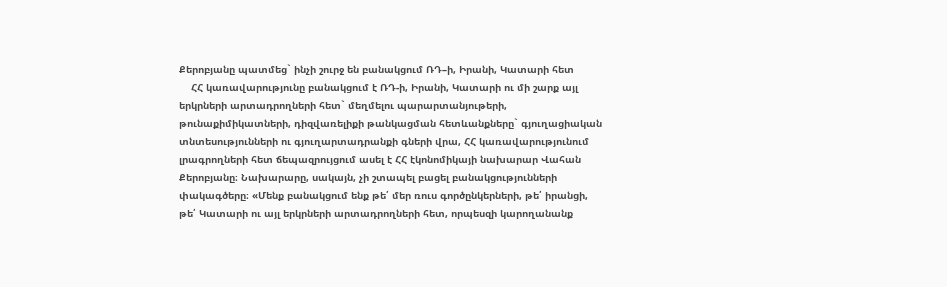Քերոբյանը պատմեց` ինչի շուրջ են բանակցում ՌԴ–ի, Իրանի, Կատարի հետ
    ՀՀ կառավարությունը բանակցում է ՌԴ-ի, Իրանի, Կատարի ու մի շարք այլ երկրների արտադրողների հետ` մեղմելու պարարտանյութերի, թունաքիմիկատների, դիզվառելիքի թանկացման հետևանքները` գյուղացիական տնտեսությունների ու գյուղարտադրանքի գների վրա, ՀՀ կառավարությունում լրագրողների հետ ճեպազրույցում ասել է ՀՀ էկոնոմիկայի նախարար Վահան Քերոբյանը։ Նախարարը, սակայն, չի շտապել բացել բանակցությունների փակագծերը։ «Մենք բանակցում ենք թե՛ մեր ռուս գործընկերների, թե՛ իրանցի, թե՛ Կատարի ու այլ երկրների արտադրողների հետ, որպեսզի կարողանանք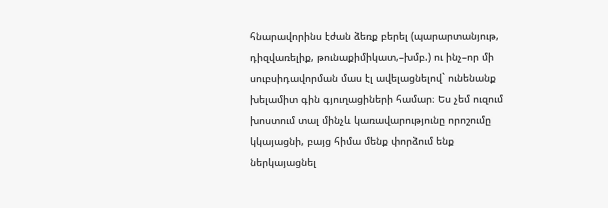հնարավորինս էժան ձեռք բերել (պարարտանյութ, դիզվառելիք, թունաքիմիկատ,–խմբ.) ու ինչ–որ մի սուբսիդավորման մաս էլ ավելացնելով` ունենանք խելամիտ գին գյուղացիների համար։ Ես չեմ ուզում խոստում տալ մինչև կառավարությունը որոշումը կկայացնի, բայց հիմա մենք փորձում ենք ներկայացնել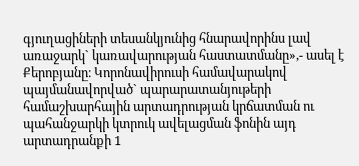գյուղացիների տեսանկյունից հնարավորինս լավ առաջարկ` կառավարության հաստատմանը»,- ասել է Քերոբյանը։ Կորոնավիրուսի համավարակով պայմանավորված` պարարատանյութերի համաշխարհային արտադրության կրճատման ու պահանջարկի կտրուկ ավելացման ֆոնին այդ արտադրանքի 1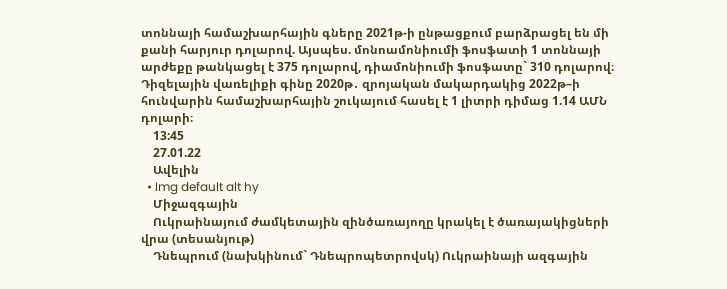տոննայի համաշխարհային գները 2021թ-ի ընթացքում բարձրացել են մի քանի հարյուր դոլարով. Այսպես. մոնոամոնիումի ֆոսֆատի 1 տոննայի արժեքը թանկացել է 375 դոլարով, դիամոնիումի ֆոսֆատը` 310 դոլարով։ Դիզելային վառելիքի գինը 2020թ․ զրոյական մակարդակից 2022թ–ի հունվարին համաշխարհային շուկայում հասել է 1 լիտրի դիմաց 1.14 ԱՄՆ դոլարի։
    13:45
    27.01.22
    Ավելին
  • Img default alt hy
    Միջազգային
    Ուկրաինայում ժամկետային զինծառայողը կրակել է ծառայակիցների վրա (տեսանյութ)
    Դնեպրում (նախկինում` Դնեպրոպետրովսկ) Ուկրաինայի ազգային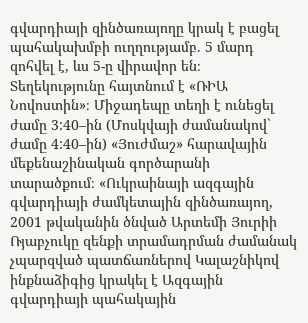գվարդիայի զինծառայողը կրակ է բացել պահակախմբի ուղղությամբ. 5 մարդ զոհվել է, ևս 5-ը վիրավոր են։ Տեղեկությունը հայտնում է «ՌԻԱ Նովոստին»։ Միջադեպը տեղի է ունեցել ժամը 3:40–ին (Մոսկվայի ժամանակով` ժամը 4:40–ին) «Յուժմաշ» հարավային մեքենաշինական գործարանի տարածքում։ «Ուկրաինայի ազգային գվարդիայի ժամկետային զինծառայող, 2001 թվականին ծնված Արտեմի Յուրիի Ռյաբչուկը զենքի տրամադրման ժամանակ չպարզված պատճառներով Կալաշնիկով ինքնաձիգից կրակել է Ազգային գվարդիայի պահակային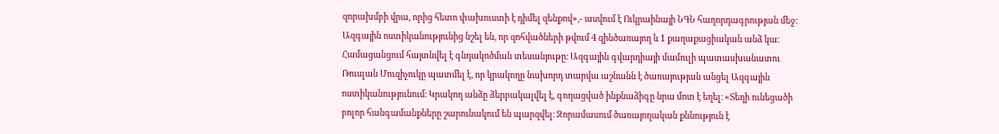զորախմբի վրա, որից հետո փախուստի է դիմել զենքով»,- ասվում է Ուկրաինայի ՆԳՆ հաղորդագրության մեջ։ Ազգային ոստիկանությունից նշել են, որ զոհվածների թվում 4 զինծառայող և 1 քաղաքացիական անձ կա։ Համացանցում հայտնվել է գնդակոծման տեսանյութը։ Ազգային գվարդիայի մամուլի պատասխանատու Ռուսլան Մուզիչուկը պատմել է, որ կրակողը նախորդ տարվա աշնանն է ծառայության անցել Ազգային ոստիկանությունում։ Կրակող անձը ձերբակալվել է, գողացված ինքնաձիգը նրա մոտ է եղել։ «Տեղի ունեցածի բոլոր հանգամանքները շարունակում են պարզվել։ Զորամասում ծառայողական քննություն է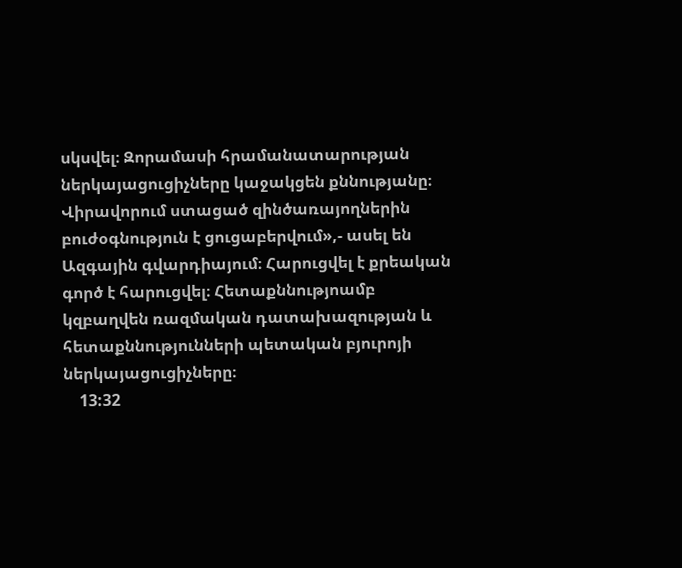սկսվել։ Զորամասի հրամանատարության ներկայացուցիչները կաջակցեն քննությանը։ Վիրավորում ստացած զինծառայողներին բուժօգնություն է ցուցաբերվում»,- ասել են Ազգային գվարդիայում։ Հարուցվել է քրեական գործ է հարուցվել։ Հետաքննությոամբ կզբաղվեն ռազմական դատախազության և հետաքննությունների պետական բյուրոյի ներկայացուցիչները։
    13:32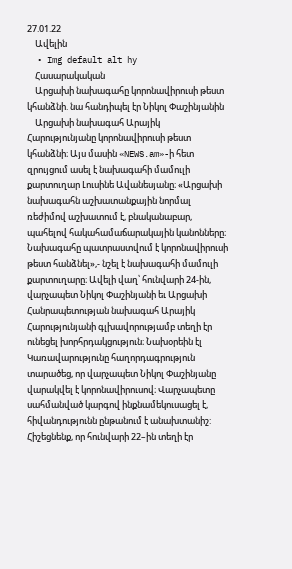27.01.22
    Ավելին
  • Img default alt hy
    Հասարակական
    Արցախի նախագահը կորոնավիրուսի թեստ կհանձնի. նա հանդիպել էր Նիկոլ Փաշինյանին
    Արցախի նախագահ Արայիկ Հարությունյանը կորոնավիրուսի թեստ կհանձնի։ Այս մասին «NEWS.am»-ի հետ զրույցում ասել է նախագահի մամուլի քարտուղար Լուսինե Ավանեսյանը։ «Արցախի նախագահն աշխատանքային նորմալ ռեժիմով աշխատում է, բնականաբար, պահելով հակահամաճարակային կանոնները։ Նախագահը պատրաստվում է կորոնավիրուսի թեստ հանձնել»,- նշել է նախագահի մամուլի քարտուղարը։ Ավելի վաղ՝ հունվարի 24-ին, վարչապետ Նիկոլ Փաշինյանի եւ Արցախի Հանրապետության նախագահ Արայիկ Հարությունյանի գլխավորությամբ տեղի էր ունեցել խորհրդակցություն։ Նախօրեին էլ Կառավարությունը հաղորդագրություն տարածեց, որ վարչապետ Նիկոլ Փաշինյանը վարակվել է կորոնավիրուսով։ Վարչապետը սահմանված կարգով ինքնամեկուսացել է, հիվանդությունն ընթանում է անախտանիշ: Հիշեցնենք, որ հունվարի 22–ին տեղի էր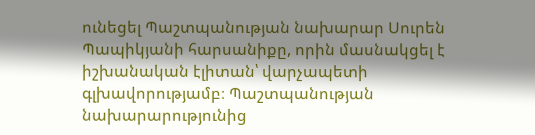ունեցել Պաշտպանության նախարար Սուրեն Պապիկյանի հարսանիքը, որին մասնակցել է իշխանական էլիտան՝ վարչապետի գլխավորությամբ։ Պաշտպանության նախարարությունից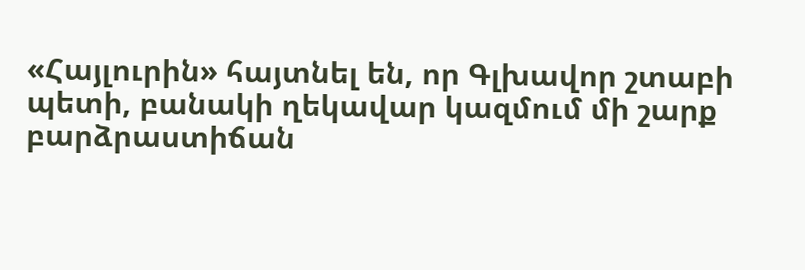«Հայլուրին» հայտնել են, որ Գլխավոր շտաբի պետի, բանակի ղեկավար կազմում մի շարք բարձրաստիճան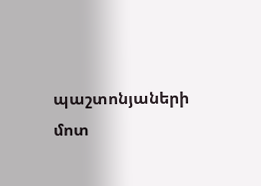պաշտոնյաների մոտ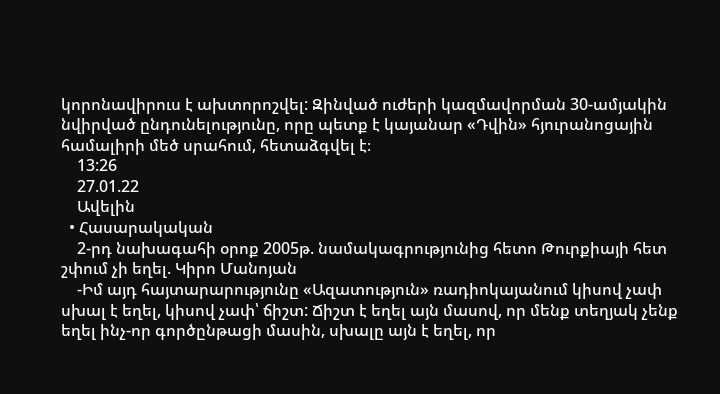կորոնավիրուս է ախտորոշվել: Զինված ուժերի կազմավորման 30-ամյակին նվիրված ընդունելությունը, որը պետք է կայանար «Դվին» հյուրանոցային համալիրի մեծ սրահում, հետաձգվել է։
    13:26
    27.01.22
    Ավելին
  • Հասարակական
    2-րդ նախագահի օրոք 2005թ. նամակագրությունից հետո Թուրքիայի հետ շփում չի եղել. Կիրո Մանոյան
    -Իմ այդ հայտարարությունը «Ազատություն» ռադիոկայանում կիսով չափ սխալ է եղել, կիսով չափ՝ ճիշտ: Ճիշտ է եղել այն մասով, որ մենք տեղյակ չենք եղել ինչ-որ գործընթացի մասին, սխալը այն է եղել, որ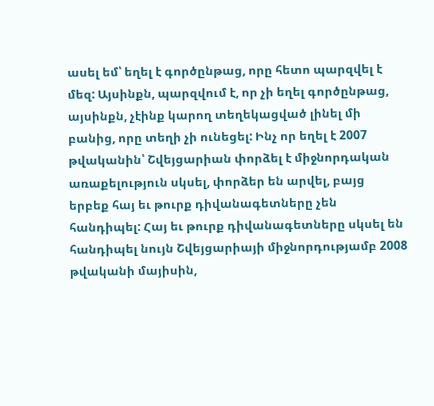ասել եմ՝ եղել է գործընթաց, որը հետո պարզվել է մեզ: Այսինքն, պարզվում է, որ չի եղել գործընթաց, այսինքն, չէինք կարող տեղեկացված լինել մի բանից, որը տեղի չի ունեցել: Ինչ որ եղել է 2007 թվականին՝ Շվեյցարիան փորձել է միջնորդական առաքելություն սկսել, փորձեր են արվել, բայց երբեք հայ եւ թուրք դիվանագետները չեն հանդիպել: Հայ եւ թուրք դիվանագետները սկսել են հանդիպել նույն Շվեյցարիայի միջնորդությամբ 2008 թվականի մայիսին,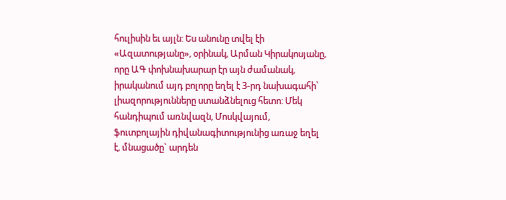հուլիսին եւ այլն: Ես անունը տվել էի «Ազատությանը», օրինակ, Արման Կիրակոսյանը, որը ԱԳ փոխնախարար էր այն ժամանակ, իրականում այդ բոլորը եղել է 3-րդ նախագահի՝ լիազորությունները ստանձնելուց հետո: Մեկ հանդիպում առնվազն, Մոսկվայում, ֆուտբոլային դիվանագիտությունից առաջ եղել է, մնացածը` արդեն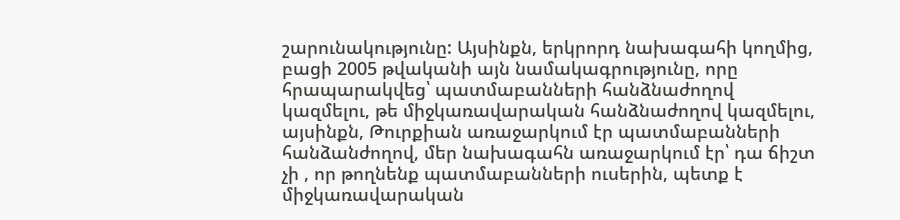շարունակությունը: Այսինքն, երկրորդ նախագահի կողմից, բացի 2005 թվականի այն նամակագրությունը, որը հրապարակվեց՝ պատմաբանների հանձնաժողով կազմելու, թե միջկառավարական հանձնաժողով կազմելու, այսինքն, Թուրքիան առաջարկում էր պատմաբանների հանձանժողով, մեր նախագահն առաջարկում էր՝ դա ճիշտ չի , որ թողնենք պատմաբանների ուսերին, պետք է միջկառավարական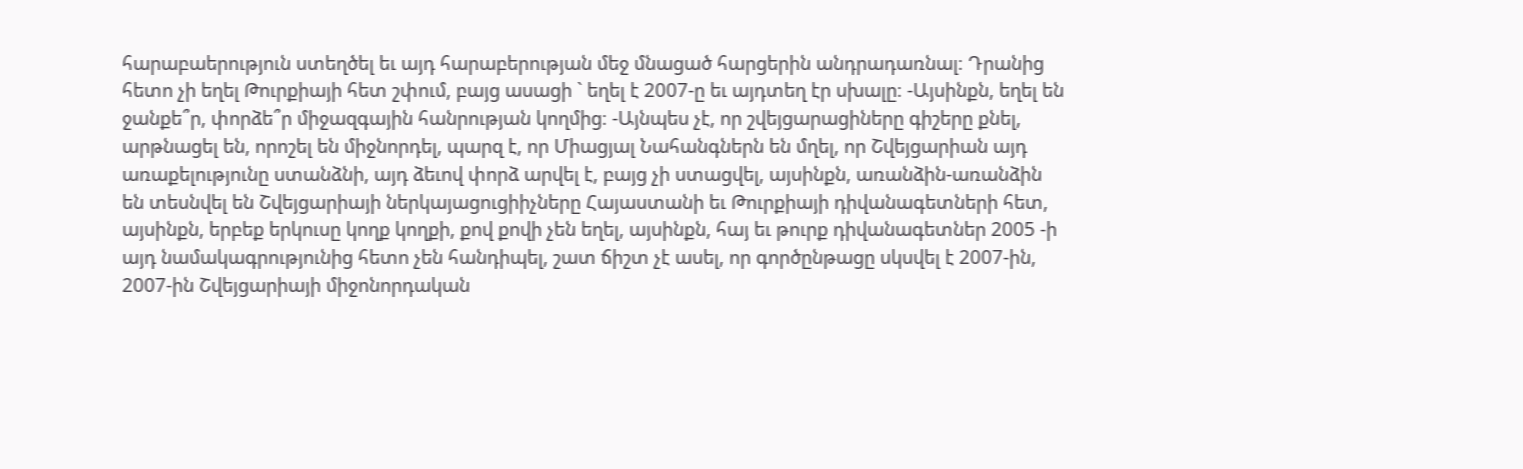հարաբաերություն ստեղծել եւ այդ հարաբերության մեջ մնացած հարցերին անդրադառնալ։ Դրանից հետո չի եղել Թուրքիայի հետ շփում, բայց ասացի ` եղել է 2007-ը եւ այդտեղ էր սխալը։ -Այսինքն, եղել են ջանքե՞ր, փորձե՞ր միջազգային հանրության կողմից։ -Այնպես չէ, որ շվեյցարացիները գիշերը քնել, արթնացել են, որոշել են միջնորդել, պարզ է, որ Միացյալ Նահանգներն են մղել, որ Շվեյցարիան այդ առաքելությունը ստանձնի, այդ ձեւով փորձ արվել է, բայց չի ստացվել, այսինքն, առանձին-առանձին են տեսնվել են Շվեյցարիայի ներկայացուցիիչները Հայաստանի եւ Թուրքիայի դիվանագետների հետ, այսինքն, երբեք երկուսը կողք կողքի, քով քովի չեն եղել, այսինքն, հայ եւ թուրք դիվանագետներ 2005 -ի այդ նամակագրությունից հետո չեն հանդիպել, շատ ճիշտ չէ ասել, որ գործընթացը սկսվել է 2007-ին, 2007-ին Շվեյցարիայի միջոնորդական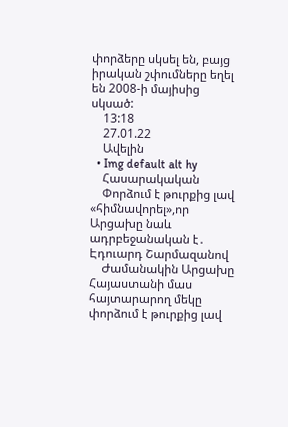փորձերը սկսել են, բայց իրական շփումները եղել են 2008-ի մայիսից սկսած:
    13:18
    27.01.22
    Ավելին
  • Img default alt hy
    Հասարակական
    Փորձում է թուրքից լավ «հիմնավորել»,որ Արցախը նաև ադրբեջանական է․ Էդուարդ Շարմազանով
    Ժամանակին Արցախը Հայաստանի մաս հայտարարող մեկը փորձում է թուրքից լավ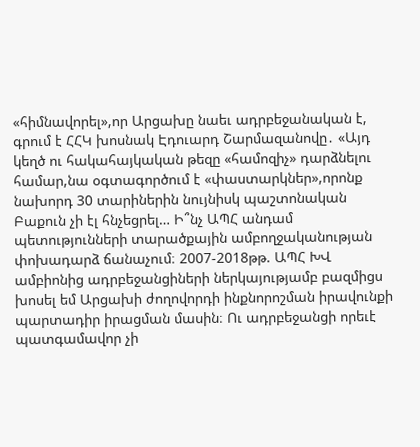«հիմնավորել»,որ Արցախը նաեւ ադրբեջանական է, գրում է ՀՀԿ խոսնակ Էդուարդ Շարմազանովը․ «Այդ կեղծ ու հակահայկական թեզը «համոզիչ» դարձնելու համար,նա օգտագործում է «փաստարկներ»,որոնք նախորդ 30 տարիներին նույնիսկ պաշտոնական Բաքուն չի էլ հնչեցրել… Ի՞նչ ԱՊՀ անդամ պետությունների տարածքային ամբողջականության փոխադարձ ճանաչում։ 2007-2018թթ. ԱՊՀ ԽՎ ամբիոնից ադրբեջանցիների ներկայությամբ բազմիցս խոսել եմ Արցախի ժողովորդի ինքնորոշման իրավունքի պարտադիր իրացման մասին։ Ու ադրբեջանցի որեւէ պատգամավոր չի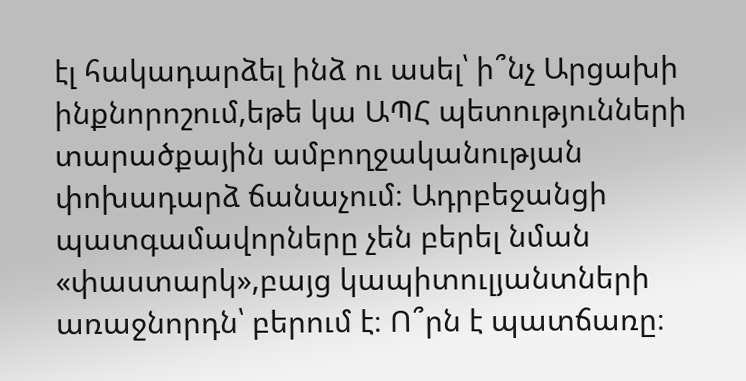էլ հակադարձել ինձ ու ասել՝ ի՞նչ Արցախի ինքնորոշում,եթե կա ԱՊՀ պետությունների տարածքային ամբողջականության փոխադարձ ճանաչում։ Ադրբեջանցի պատգամավորները չեն բերել նման «փաստարկ»,բայց կապիտուլյանտների առաջնորդն՝ բերում է։ Ո՞րն է պատճառը։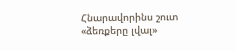Հնարավորինս շուտ «ձեռքերը լվալ»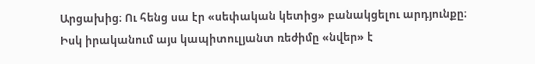Արցախից։ Ու հենց սա էր «սեփական կետից» բանակցելու արդյունքը։ Իսկ իրականում այս կապիտուլյանտ ռեժիմը «նվեր» է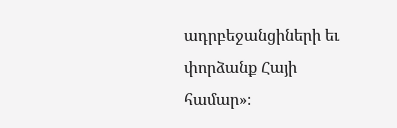ադրբեջանցիների եւ փորձանք Հայի համար»։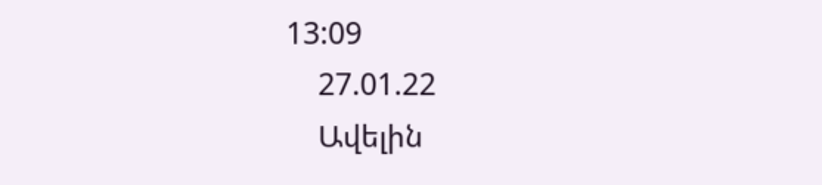13:09
    27.01.22
    Ավելին